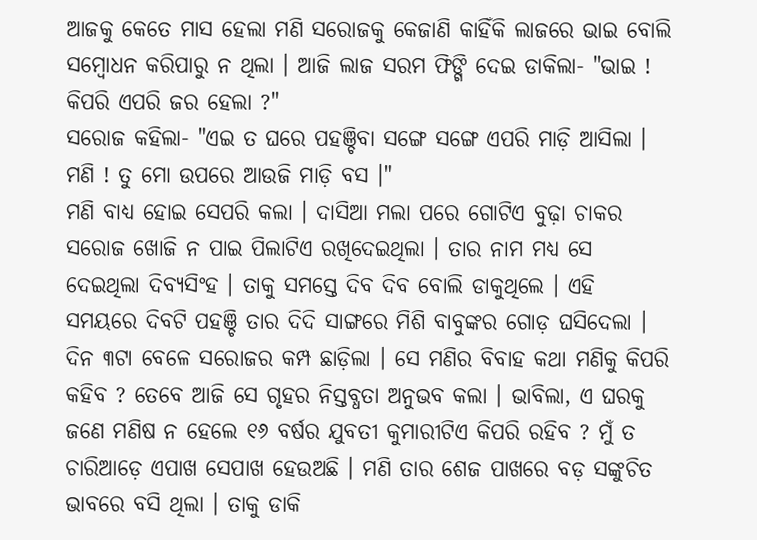ଆଜକୁ କେତେ ମାସ ହେଲା ମଣି ସରୋଜକୁ କେଜାଣି କାହିଁକି ଲାଜରେ ଭାଇ ବୋଲି ସମ୍ବୋଧନ କରିପାରୁ ନ ଥିଲା । ଆଜି ଲାଜ ସରମ ଫିଙ୍ଗି ଦେଇ ଡାକିଲା- "ଭାଇ ! କିପରି ଏପରି ଜର ହେଲା ?"
ସରୋଜ କହିଲା- "ଏଇ ତ ଘରେ ପହଞ୍ଚିବା ସଙ୍ଗେ ସଙ୍ଗେ ଏପରି ମାଡ଼ି ଆସିଲା । ମଣି ! ତୁ ମୋ ଉପରେ ଆଉଜି ମାଡ଼ି ବସ ।"
ମଣି ବାଧ୍ୟ ହୋଇ ସେପରି କଲା । ଦାସିଆ ମଲା ପରେ ଗୋଟିଏ ବୁଢ଼ା ଚାକର ସରୋଜ ଖୋଜି ନ ପାଇ ପିଲାଟିଏ ରଖିଦେଇଥିଲା । ତାର ନାମ ମଧ୍ୟ ସେ ଦେଇଥିଲା ଦିବ୍ୟସିଂହ । ତାକୁ ସମସ୍ତେ ଦିବ ଦିବ ବୋଲି ଡାକୁଥିଲେ । ଏହି ସମୟରେ ଦିବଟି ପହଞ୍ଚି ତାର ଦିଦି ସାଙ୍ଗରେ ମିଶି ବାବୁଙ୍କର ଗୋଡ଼ ଘସିଦେଲା ।
ଦିନ ୩ଟା ବେଳେ ସରୋଜର କମ୍ପ ଛାଡ଼ିଲା । ସେ ମଣିର ବିବାହ କଥା ମଣିକୁ କିପରି କହିବ ? ତେବେ ଆଜି ସେ ଗୃହର ନିସ୍ତବ୍ଧତା ଅନୁଭବ କଲା । ଭାବିଲା, ଏ ଘରକୁ ଜଣେ ମଣିଷ ନ ହେଲେ ୧୬ ବର୍ଷର ଯୁବତୀ କୁମାରୀଟିଏ କିପରି ରହିବ ? ମୁଁ ତ ଚାରିଆଡ଼େ ଏପାଖ ସେପାଖ ହେଉଅଛି । ମଣି ତାର ଶେଜ ପାଖରେ ବଡ଼ ସଙ୍କୁଚିତ ଭାବରେ ବସି ଥିଲା । ତାକୁ ଡାକି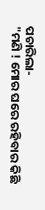ପଚାରିଲା-
"ମଣି ! ମୋର ଘରେ ରହିବାର କିଛି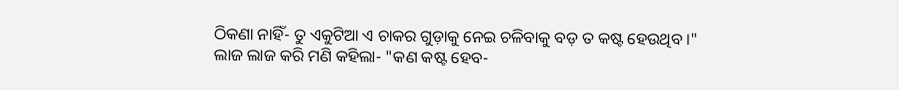ଠିକଣା ନାହିଁ- ତୁ ଏକୁଟିଆ ଏ ଚାକର ଗୁଡ଼ାକୁ ନେଇ ଚଳିବାକୁ ବଡ଼ ତ କଷ୍ଟ ହେଉଥିବ ।"
ଲାଜ ଲାଜ କରି ମଣି କହିଲା- "କଣ କଷ୍ଟ ହେବ-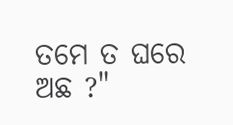ତମେ ତ ଘରେ ଅଛ ?"